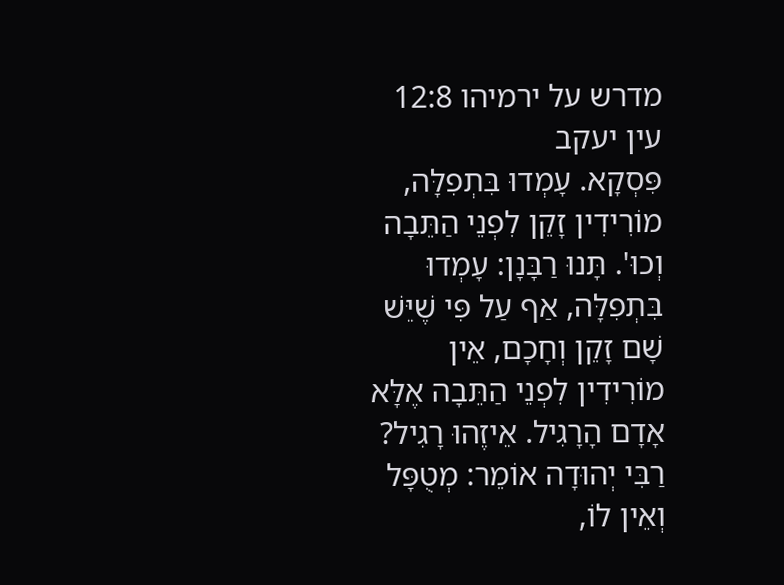מדרש על ירמיהו 12:8
עין יעקב
פִּסְקָא. עָמְדוּ בִּתְפִלָּה, מוֹרִידִין זָקֵן לִפְנֵי הַתֵּבָה וְכוּ'. תָּנוּ רַבָּנָן: עָמְדוּ בִּתְפִלָּה, אַף עַל פִּי שֶׁיֵּשׁ שָׁם זָקֵן וְחָכָם, אֵין מוֹרִידִין לִפְנֵי הַתֵּבָה אֶלָּא אָדָם הָרָגִיל. אֵיזֶהוּ רָגִיל? רַבִּי יְהוּדָה אוֹמֵר: מְטֻפָּל וְאֵין לוֹ,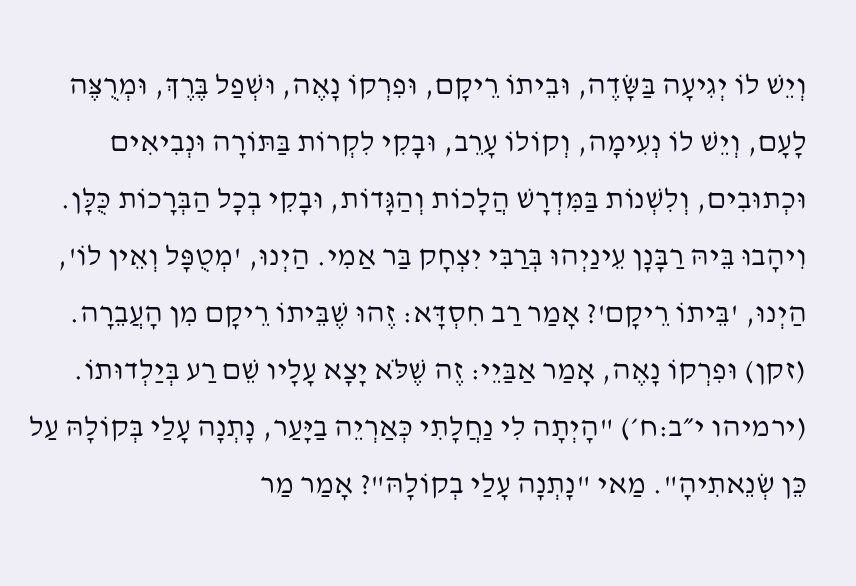וְיֵשׁ לוֹ יְגִיעָה בַּשָּׂדֶה, וּבֵיתוֹ רֵיקָם, וּפִרְקוֹ נָאֶה, וּשְׁפַל בֶּרֶךְ, וּמְרֻצֶּה לָעָם, וְיֵשׁ לוֹ נְעִימָה, וְקוֹלוֹ עָרֵב, וּבָקִי לִקְרוֹת בַּתּוֹרָה וּנְבִיאִים וּכְתוּבִים, וְלִשְׁנוֹת בַּמִּדְרָשׁ הֲלָכוֹת וְהַגָּדוֹת, וּבָקִי בְכָל הַבְּרָכוֹת כֻּלָּן. וִיהָבוּ בֵּיהּ רַבָּנָן עֵינַיְהוּ בְּרַבִּי יִצְחָק בַּר אַמִי. הַיְנוּ, 'מְטֻפָּל וְאֵין לוֹ', הַיְנוּ, 'בֵּיתוֹ רֵיקָם'? אָמַר רַב חִסְדָּא: זֶהוּ שֶׁבֵּיתוֹ רֵיקָם מִן הָעֲבֵרָה. (זקן) וּפִרְקוֹ נָאֶה, אָמַר אַבַּיֵי: זֶה שֶׁלֹּא יָצָא עָלָיו שֵׁם רַע בְּיַלְדוּתוֹ. (ירמיהו י״ב:ח׳) "הָיְתָה לִי נַחֲלָתִי כְּאַרְיֵה בַיָּעַר, נָתְנָה עָלַי בְּקוֹלָהּ עַל כֵּן שְׂנֵאתִיהָ". מַאי "נָתְנָה עָלַי בְקוֹלָהּ"? אָמַר מַר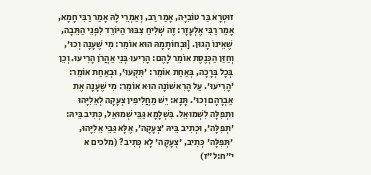זוּטְרָא בַּר טוֹבִיָּה, אָמַר רַב, וְאַמְרֵי לָהּ אָמַר רַבִּי חָמָא, אָמַר רַבִּי אֶלְעָזָר: זֶה שְׁלִיחַ צִבּוּר הַיּוֹרֵד לִפְנֵי הַתֵּבָה, שֶׁאֵינוֹ הָגוּן. [וּבְחוֹתָמָהּ הוּא אוֹמֵר: מִי שֶׁעָנָה וְכוּ', וְחַזַּן הַכְּנֶסֶת אוֹמֵר לָהֶם: הָרִיעוּ בְּנֵי אַהֲרֹן הָרִיעוּ. וְכֵן בְּכָל בְּרָכָה, בְּאַחַת אוֹמֵר: 'תִּקְעוּ', וּבְאַחַת אוֹמֵר: 'הָרִיעוּ'. עַל הָרִאשׁוֹנָה הוּא אוֹמֵר: מִי שֶׁעָנָה אֶת אַבְרָהָם וְכוּ'. תָּנָא: יֵשׁ מַחֲלִיפִין צְעָקָה לְאֵלִיָּהוּ וּתְפִלָּה לִשְׁמוּאֵל. בִּשְׁלָמָא גַּבֵּי שְׁמוּאֵל, כְּתִיב בֵּיהּ: 'תְּפִלָּה', וּכְתִיב בֵּיהּ 'צְעָקָה', אֶלָּא גַּבֵּי אֵלִיָּהוּ, 'תְּפִלָּה' כְּתִיב, 'צְעָקָה' לָא כְּתִיב? (מלכים א י״ח:ל״ז)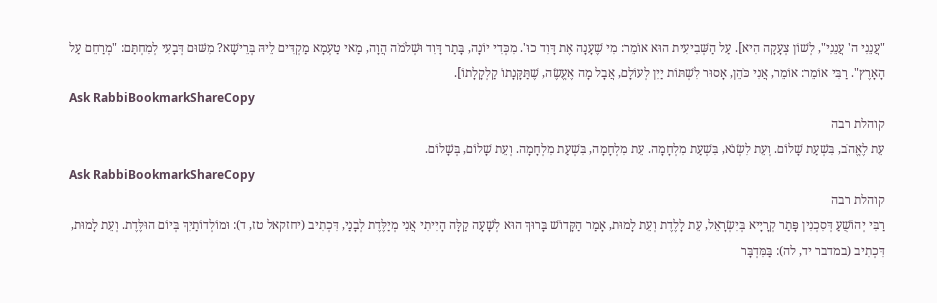"עֲנֵנִי ה' עֲנֵנִי", לְשׁוֹן צְעָקָה הִיא]. עַל הַשְּׁבִיעִית הוּא אוֹמֵר: מִי שֶׁעָנָה אֶת דָּוִד כוּ'. מִכְּדִי יוֹנָה, בָּתַר דָּוִד וּשְׁלֹמֹה הֲוָה, מַאי טַעְמָא מַקְדִּים לֵיהּ בְּרֵישָׁא? מִשּׁוּם דְּבָעִי לְמִחְתַּם: "מְרַחֵם עַל הָאָרֶץ". רַבִּי אוֹמֵר: אוֹמֵר, אֲנִי כֹּהֵן, אָסוּר לִשְׁתּוֹת יַיִן לְעוֹלָם, אֲבָל מָה אֶעֱשֶׂה, שֶׁתַּקָּנָתוֹ קַלְקָלָתוֹ].
Ask RabbiBookmarkShareCopy
קוהלת רבה
עֵת לֶאֱהֹב, בִּשְׁעַת שָׁלוֹם. וְעֵת לִשְׂנֹא, בִּשְׁעַת מִלְחָמָה. עֵת מִלְחָמָה, בִּשְׁעַת מִלְחָמָה. וְעֵת שָׁלוֹם, בְּשָׁלוֹם.
Ask RabbiBookmarkShareCopy
קוהלת רבה
רַבִּי יְהוֹשֻׁעַ דְּסִכְנִין פָּתַר קְרָיָיא בְּיִשְׂרָאֵל, עֵת לָלֶדֶת וְעֵת לָמוּת, אָמַר הַקָּדוֹשׁ בָּרוּךְ הוּא לְשָׁעָה קַלָּה הָיִיתִי אֲנִי מְיַלֶּדֶת לְבָנַי, דִּכְתִיב (יחזקאל טז, ד): וּמוֹלְדוֹתַיִךְ בְּיוֹם הוּלֶּדֶת. וְעֵת לָמוּת, דִּכְתִיב (במדבר יד, לה): בַּמִּדְבָּר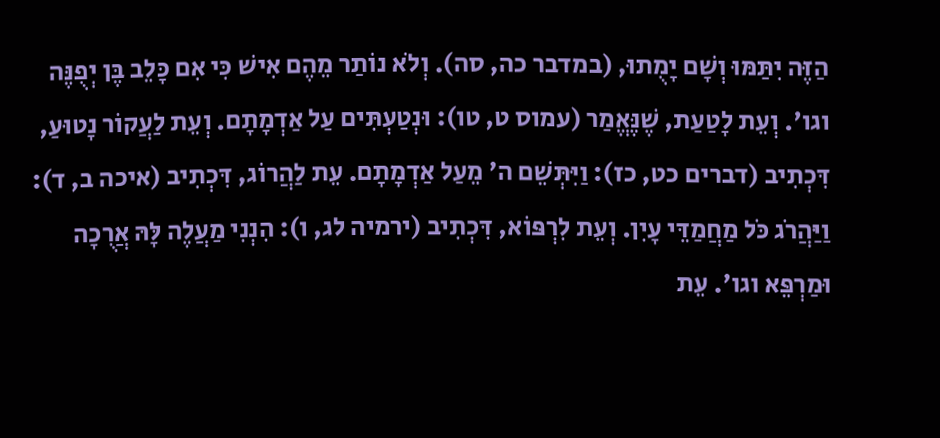הַזֶּה יִתַּמּוּ וְשָׁם יָמֻתוּ, (במדבר כה, סה). וְלֹא נוֹתַר מֵהֶם אִישׁ כִּי אִם כָּלֵב בֶּן יְפֻנֶּה וגו'. וְעֵת לָטַעַת, שֶׁנֶּאֱמַר (עמוס ט, טו): וּנְטַעְתִּים עַל אַדְמָתָם. וְעֵת לַעֲקוֹר נָטוּעַ, דִּכְתִיב (דברים כט, כז): וַיִּתְּשֵׁם ה' מֵעַל אַדְמָתָם. עֵת לַהֲרוֹג, דִּכְתִיב (איכה ב, ד): וַיַּהֲרֹג כֹּל מַחֲמַדֵּי עָיִן. וְעֵת לִרְפּוֹא, דִּכְתִיב (ירמיה לג, ו): הִנְנִי מַעֲלֶה לָּהּ אֲרֻכָה וּמַרְפֵּא וגו'. עֵת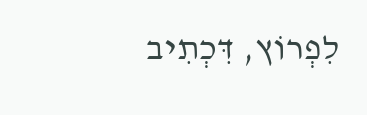לִפְרוֹץ, דִּכְתִיב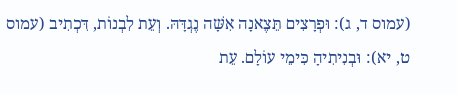(עמוס ד, ג): וּפְרָצִים תֵּצֶאנָה אִשָּׁה נֶגְדָּהּ. וְעֵת לִבְנוֹת, דִּכְתִיב (עמוס ט, יא): וּבְנִיתִיהָ כִּימֵי עוֹלָם. עֵת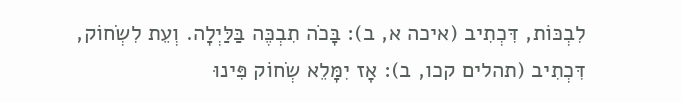לִבְכּוֹת, דִּכְתִיב (איכה א, ב): בָּכֹה תִבְכֶּה בַּלַּיְלָה. וְעֵת לִשְׂחוֹק, דִּכְתִיב (תהלים קכו, ב): אָז יִמָּלֵא שְׂחוֹק פִּינוּ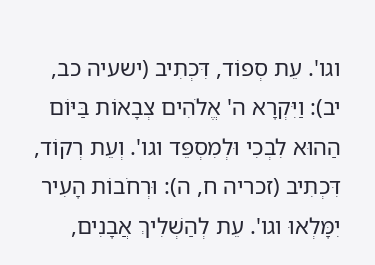וגו'. עֵת סְפוֹד, דִּכְתִיב (ישעיה כב, יב): וַיִּקְרָא ה' אֱלֹהִים צְבָאוֹת בַּיּוֹם הַהוּא לִבְכִי וּלְמִסְפֵּד וגו'. וְעֵת רְקוֹד, דִּכְתִיב (זכריה ח, ה): וּרְחֹבוֹת הָעִיר יִמָּלְאוּ וגו'. עֵת לְהַשְׁלִיךְ אֲבָנִים,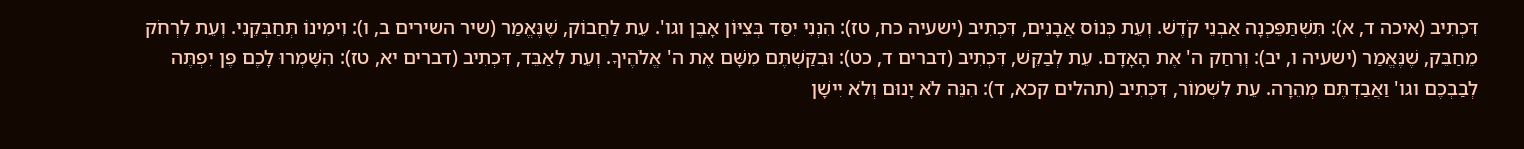דִּכְתִיב (איכה ד, א): תִּשְׁתַּפֵּכְנָה אַבְנֵי קֹדֶשׁ. וְעֵת כְּנוֹס אֲבָנִים, דִּכְתִיב (ישעיה כח, טז): הִנְנִי יִסַּד בְּצִיּוֹן אָבֶן וגו'. עֵת לַחֲבוֹק, שֶׁנֶּאֱמַר (שיר השירים ב, ו): וִימִינוֹ תְּחַבְּקֵנִי. וְעֵת לִרְחֹק מֵחַבֵּק, שֶׁנֶּאֱמַר (ישעיה ו, יב): וְרִחַק ה' אֶת הָאָדָם. עֵת לְבַקֵּשׁ, דִּכְתִיב (דברים ד, כט): וּבִקַּשְׁתֶּם מִשָּׁם אֶת ה' אֱלֹהֶיךָ. וְעֵת לְאַבֵּד, דִּכְתִיב (דברים יא, טז): הִשָּׁמְרוּ לָכֶם פֶּן יִפְתֶּה לְבַבְכֶם וגו' וַאֲבַדְתֶּם מְהֵרָה. עֵת לִשְׁמוֹר, דִּכְתִיב (תהלים קכא, ד): הִנֵּה לֹא יָנוּם וְלֹא יִישָׁן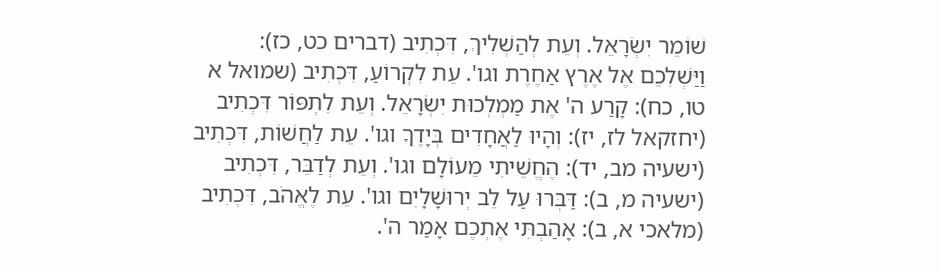שׁוֹמֵר יִשְׂרָאֵל. וְעֵת לְהַשְׁלִיךְ, דִּכְתִיב (דברים כט, כז): וַיַּשְׁלִכֵם אֶל אֶרֶץ אַחֶרֶת וגו'. עֵת לִקְרוֹעַ, דִּכְתִיב (שמואל א טו, כח): קָרַע ה' אֶת מַמְלְכוּת יִשְׂרָאֵל. וְעֵת לִתְפּוֹר דִּכְתִיב (יחזקאל לז, יז): וְהָיוּ לַאֲחָדִים בְּיָדֶךָ וגו'. עֵת לַחֲשׁוֹת, דִּכְתִיב (ישעיה מב, יד): הֶחֱשֵׁיתִי מֵעוֹלָם וגו'. וְעֵת לְדַבֵּר, דִּכְתִיב (ישעיה מ, ב): דַּבְּרוּ עַל לֵב יְרוּשָׁלָיִם וגו'. עֵת לֶאֱהֹב, דִּכְתִיב (מלאכי א, ב): אָהַבְתִּי אֶתְכֶם אָמַר ה'.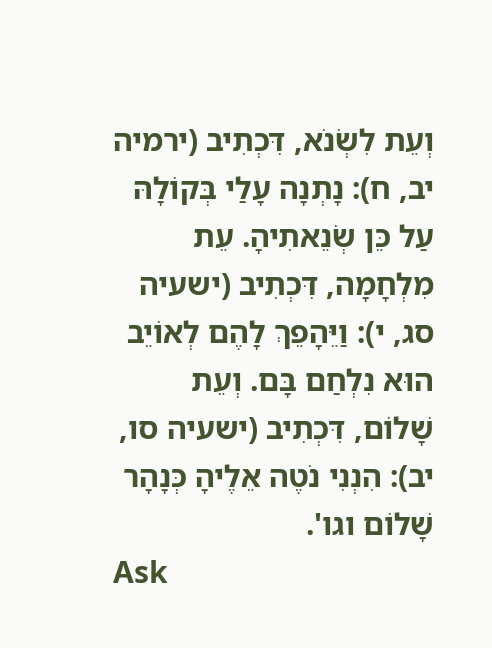וְעֵת לִשְׂנֹא, דִּכְתִיב (ירמיה יב, ח): נָתְנָה עָלַי בְּקוֹלָהּ עַל כֵּן שְׂנֵאתִיהָ. עֵת מִלְחָמָה, דִּכְתִיב (ישעיה סג, י): וַיֵּהָפֵךְ לָהֶם לְאוֹיֵב הוּא נִלְחַם בָּם. וְעֵת שָׁלוֹם, דִּכְתִיב (ישעיה סו, יב): הִנְנִי נֹטֶה אֵלֶיהָ כְּנָהָר שָׁלוֹם וגו'.
Ask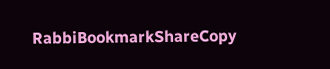RabbiBookmarkShareCopy